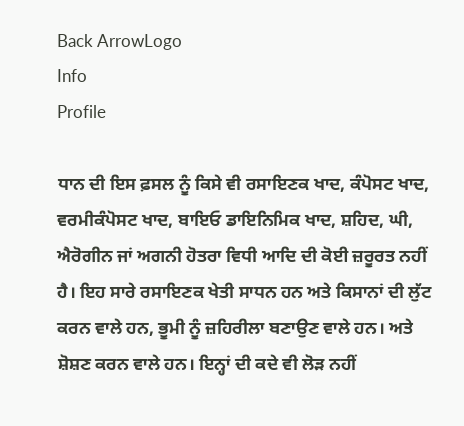Back ArrowLogo
Info
Profile

ਧਾਨ ਦੀ ਇਸ ਫ਼ਸਲ ਨੂੰ ਕਿਸੇ ਵੀ ਰਸਾਇਣਕ ਖਾਦ, ਕੰਪੋਸਟ ਖਾਦ, ਵਰਮੀਕੰਪੋਸਟ ਖਾਦ, ਬਾਇਓ ਡਾਇਨਿਮਿਕ ਖਾਦ, ਸ਼ਹਿਦ, ਘੀ, ਐਰੋਗੀਨ ਜਾਂ ਅਗਨੀ ਹੋਤਰਾ ਵਿਧੀ ਆਦਿ ਦੀ ਕੋਈ ਜ਼ਰੂਰਤ ਨਹੀਂ ਹੈ। ਇਹ ਸਾਰੇ ਰਸਾਇਣਕ ਖੇਤੀ ਸਾਧਨ ਹਨ ਅਤੇ ਕਿਸਾਨਾਂ ਦੀ ਲੁੱਟ ਕਰਨ ਵਾਲੇ ਹਨ, ਭੂਮੀ ਨੂੰ ਜ਼ਹਿਰੀਲਾ ਬਣਾਉਣ ਵਾਲੇ ਹਨ। ਅਤੇ ਸ਼ੋਸ਼ਣ ਕਰਨ ਵਾਲੇ ਹਨ। ਇਨ੍ਹਾਂ ਦੀ ਕਦੇ ਵੀ ਲੋੜ ਨਹੀਂ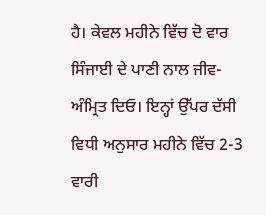ਹੈ। ਕੇਵਲ ਮਹੀਨੇ ਵਿੱਚ ਦੋ ਵਾਰ ਸਿੰਜਾਈ ਦੇ ਪਾਣੀ ਨਾਲ ਜੀਵ-ਅੰਮ੍ਰਿਤ ਦਿਓ। ਇਨ੍ਹਾਂ ਉੱਪਰ ਦੱਸੀ ਵਿਧੀ ਅਨੁਸਾਰ ਮਹੀਨੇ ਵਿੱਚ 2-3 ਵਾਰੀ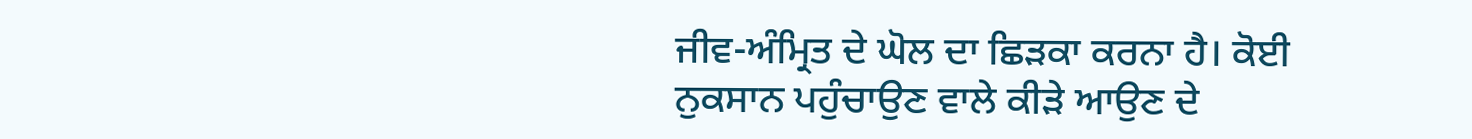ਜੀਵ-ਅੰਮ੍ਰਿਤ ਦੇ ਘੋਲ ਦਾ ਛਿੜਕਾ ਕਰਨਾ ਹੈ। ਕੋਈ ਨੁਕਸਾਨ ਪਹੁੰਚਾਉਣ ਵਾਲੇ ਕੀੜੇ ਆਉਣ ਦੇ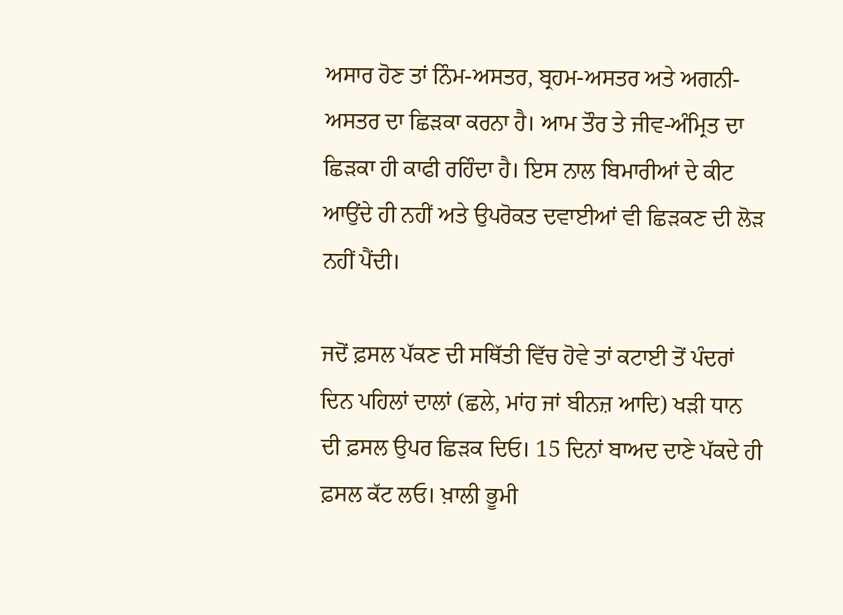ਅਸਾਰ ਹੋਣ ਤਾਂ ਨਿੰਮ-ਅਸਤਰ, ਬ੍ਰਹਮ-ਅਸਤਰ ਅਤੇ ਅਗਨੀ-ਅਸਤਰ ਦਾ ਛਿੜਕਾ ਕਰਨਾ ਹੈ। ਆਮ ਤੌਰ ਤੇ ਜੀਵ-ਅੰਮ੍ਰਿਤ ਦਾ ਛਿੜਕਾ ਹੀ ਕਾਫੀ ਰਹਿੰਦਾ ਹੈ। ਇਸ ਨਾਲ ਬਿਮਾਰੀਆਂ ਦੇ ਕੀਟ ਆਉਂਦੇ ਹੀ ਨਹੀਂ ਅਤੇ ਉਪਰੋਕਤ ਦਵਾਈਆਂ ਵੀ ਛਿੜਕਣ ਦੀ ਲੋੜ ਨਹੀਂ ਪੈਂਦੀ।

ਜਦੋਂ ਫ਼ਸਲ ਪੱਕਣ ਦੀ ਸਥਿੱਤੀ ਵਿੱਚ ਹੋਵੇ ਤਾਂ ਕਟਾਈ ਤੋਂ ਪੰਦਰਾਂ ਦਿਨ ਪਹਿਲਾਂ ਦਾਲਾਂ (ਛਲੇ, ਮਾਂਹ ਜਾਂ ਬੀਨਜ਼ ਆਦਿ) ਖੜੀ ਧਾਨ ਦੀ ਫ਼ਸਲ ਉਪਰ ਛਿੜਕ ਦਿਓ। 15 ਦਿਨਾਂ ਬਾਅਦ ਦਾਣੇ ਪੱਕਦੇ ਹੀ ਫ਼ਸਲ ਕੱਟ ਲਓ। ਖ਼ਾਲੀ ਭੂਮੀ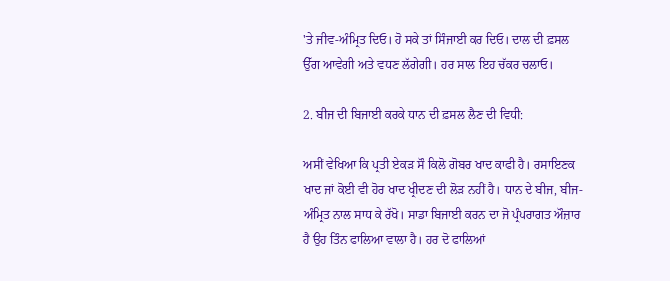'ਤੇ ਜੀਵ-ਅੰਮ੍ਰਿਤ ਦਿਓ। ਹੋ ਸਕੇ ਤਾਂ ਸਿੰਜਾਈ ਕਰ ਦਿਓ। ਦਾਲ ਦੀ ਫ਼ਸਲ ਉੱਗ ਆਵੇਗੀ ਅਤੇ ਵਧਣ ਲੱਗੇਗੀ। ਹਰ ਸਾਲ ਇਹ ਚੱਕਰ ਚਲਾਓ।

2. ਬੀਜ ਦੀ ਬਿਜਾਈ ਕਰਕੇ ਧਾਨ ਦੀ ਫ਼ਸਲ ਲੈਣ ਦੀ ਵਿਧੀ:

ਅਸੀਂ ਵੇਖਿਆ ਕਿ ਪ੍ਰਤੀ ਏਕੜ ਸੌ ਕਿਲੋ ਗੋਬਰ ਖਾਦ ਕਾਫੀ ਹੈ। ਰਸਾਇਣਕ ਖਾਦ ਜਾਂ ਕੋਈ ਵੀ ਹੋਰ ਖਾਦ ਖ੍ਰੀਦਣ ਦੀ ਲੋੜ ਨਹੀਂ ਹੈ। ਧਾਨ ਦੇ ਬੀਜ, ਬੀਜ-ਅੰਮ੍ਰਿਤ ਨਾਲ ਸਾਧ ਕੇ ਰੱਖੋ। ਸਾਡਾ ਬਿਜਾਈ ਕਰਨ ਦਾ ਜੋ ਪ੍ਰੰਪਰਾਗਤ ਔਜ਼ਾਰ ਹੈ ਉਹ ਤਿੰਨ ਫਾਲਿਆ ਵਾਲਾ ਹੈ। ਹਰ ਦੋ ਫਾਲਿਆਂ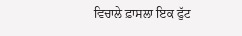ਵਿਚਾਲੇ ਫ਼ਾਸਲਾ ਇਕ ਫੁੱਟ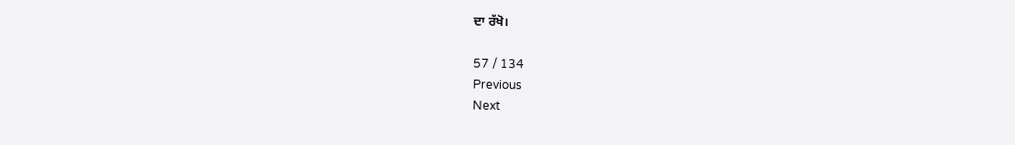ਦਾ ਰੱਖੋ।

57 / 134
Previous
Next